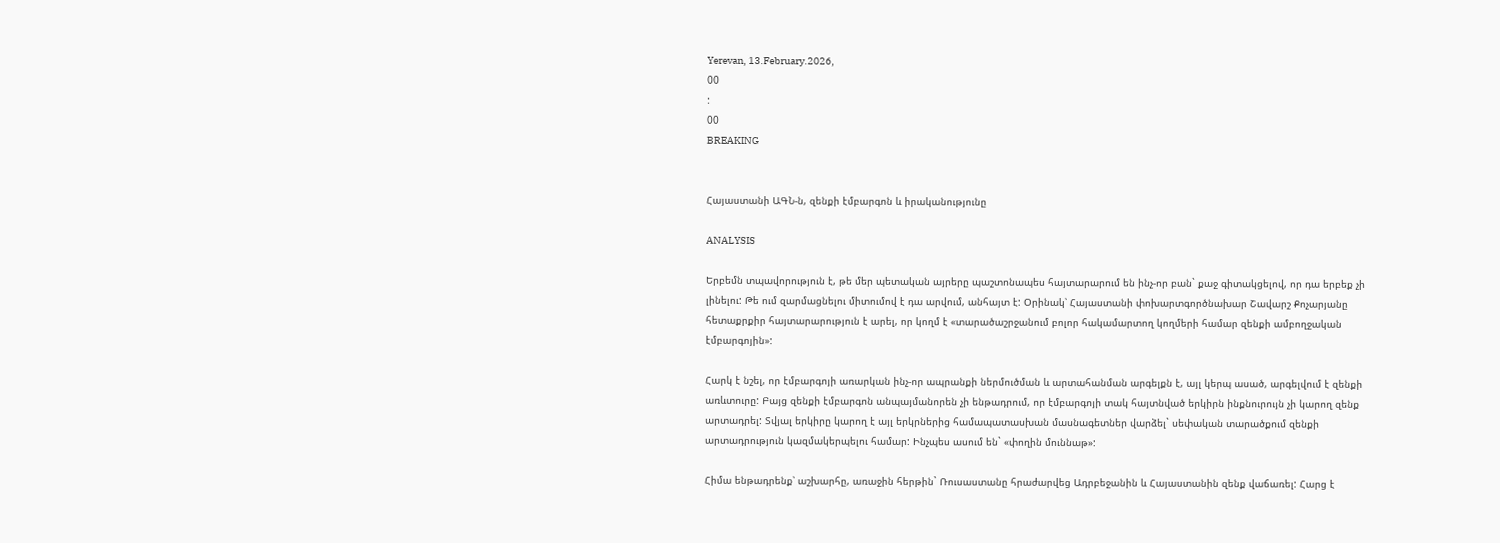Yerevan, 13.February.2026,
00
:
00
BREAKING


Հայաստանի ԱԳՆ-ն, զենքի էմբարգոն և իրականությունը

ANALYSIS

Երբեմն տպավորություն է, թե մեր պետական այրերը պաշտոնապես հայտարարում են ինչ-որ բան` քաջ գիտակցելով, որ դա երբեք չի լինելու: Թե ում զարմացնելու միտումով է դա արվում, անհայտ է: Օրինակ՝ Հայաստանի փոխարտգործնախար Շավարշ Քոչարյանը հետաքրքիր հայտարարություն է արել, որ կողմ է «տարածաշրջանում բոլոր հակամարտող կողմերի համար զենքի ամբողջական էմբարգոյին»:

Հարկ է նշել, որ էմբարգոյի առարկան ինչ-որ ապրանքի ներմուծման և արտահանման արգելքն է, այլ կերպ ասած, արգելվում է զենքի առևտուրը: Բայց զենքի էմբարգոն անպայմանորեն չի ենթադրում, որ էմբարգոյի տակ հայտնված երկիրն ինքնուրույն չի կարող զենք արտադրել: Տվյալ երկիրը կարող է այլ երկրներից համապատասխան մասնագետներ վարձել` սեփական տարածքում զենքի արտադրություն կազմակերպելու համար: Ինչպես ասում են` «փողին մուննաթ»:

Հիմա ենթադրենք՝ աշխարհը, առաջին հերթին` Ռուսաստանը հրաժարվեց Ադրբեջանին և Հայաստանին զենք վաճառել: Հարց է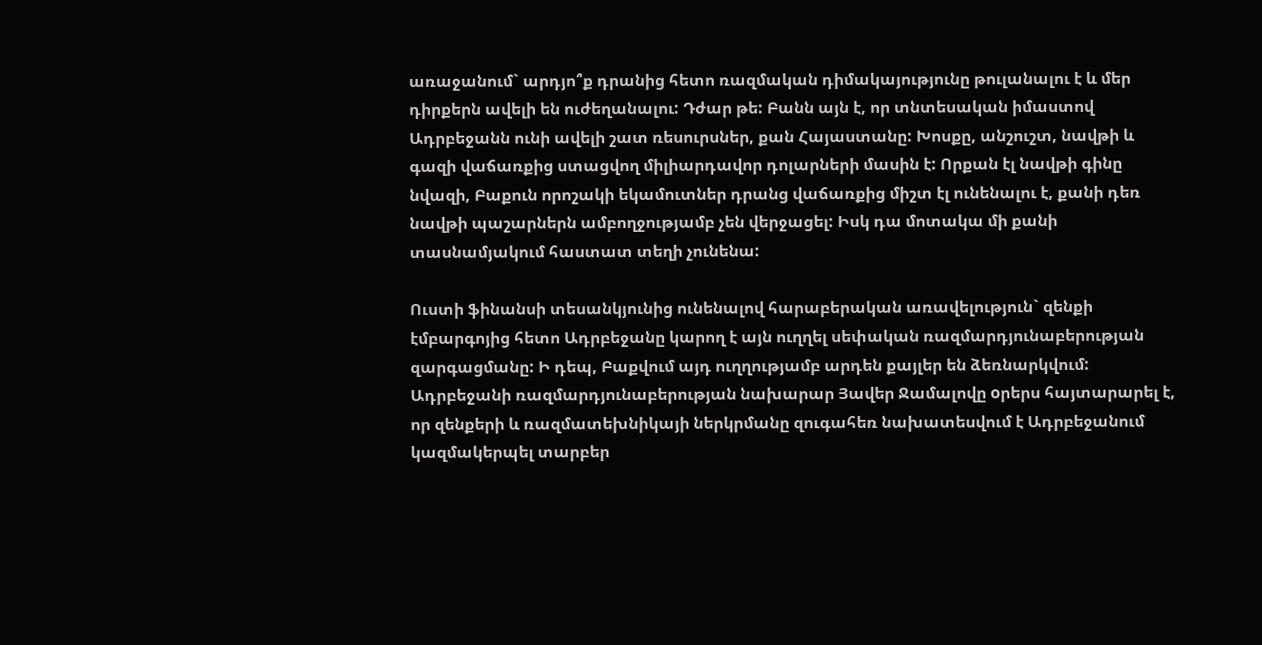առաջանում` արդյո՞ք դրանից հետո ռազմական դիմակայությունը թուլանալու է և մեր դիրքերն ավելի են ուժեղանալու: Դժար թե: Բանն այն է, որ տնտեսական իմաստով Ադրբեջանն ունի ավելի շատ ռեսուրսներ, քան Հայաստանը: Խոսքը, անշուշտ, նավթի և գազի վաճառքից ստացվող միլիարդավոր դոլարների մասին է: Որքան էլ նավթի գինը նվազի, Բաքուն որոշակի եկամուտներ դրանց վաճառքից միշտ էլ ունենալու է, քանի դեռ նավթի պաշարներն ամբողջությամբ չեն վերջացել: Իսկ դա մոտակա մի քանի տասնամյակում հաստատ տեղի չունենա:

Ուստի ֆինանսի տեսանկյունից ունենալով հարաբերական առավելություն` զենքի էմբարգոյից հետո Ադրբեջանը կարող է այն ուղղել սեփական ռազմարդյունաբերության զարգացմանը: Ի դեպ, Բաքվում այդ ուղղությամբ արդեն քայլեր են ձեռնարկվում: Ադրբեջանի ռազմարդյունաբերության նախարար Յավեր Ջամալովը oրերս հայտարարել է, որ զենքերի և ռազմատեխնիկայի ներկրմանը զուգահեռ նախատեսվում է Ադրբեջանում կազմակերպել տարբեր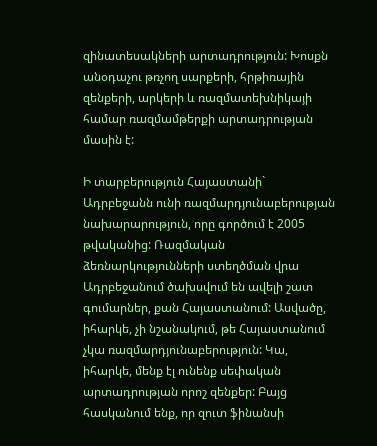զինատեսակների արտադրություն: Խոսքն անօդաչու թռչող սարքերի, հրթիռային զենքերի, արկերի և ռազմատեխնիկայի համար ռազմամթերքի արտադրության մասին է:

Ի տարբերություն Հայաստանի` Ադրբեջանն ունի ռազմարդյունաբերության նախարարություն, որը գործում է 2005 թվականից: Ռազմական ձեռնարկությունների ստեղծման վրա Ադրբեջանում ծախսվում են ավելի շատ գումարներ, քան Հայաստանում: Ասվածը, իհարկե, չի նշանակում, թե Հայաստանում չկա ռազմարդյունաբերություն: Կա, իհարկե, մենք էլ ունենք սեփական արտադրության որոշ զենքեր: Բայց հասկանում ենք, որ զուտ ֆինանսի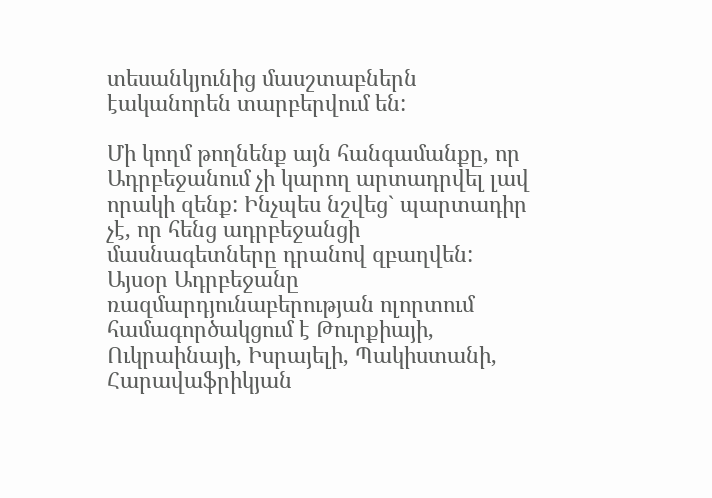տեսանկյունից մասշտաբներն էականորեն տարբերվում են:

Մի կողմ թողնենք այն հանգամանքը, որ Ադրբեջանում չի կարող արտադրվել լավ որակի զենք: Ինչպես նշվեց` պարտադիր չէ, որ հենց ադրբեջանցի մասնագետները դրանով զբաղվեն: Այսօր Ադրբեջանը ռազմարդյունաբերության ոլորտում համագործակցում է Թուրքիայի, Ուկրաինայի, Իսրայելի, Պակիստանի, Հարավաֆրիկյան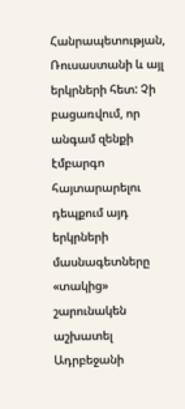Հանրապետության, Ռուսաստանի և այլ երկրների հետ: Չի բացառվում, որ անգամ զենքի էմբարգո հայտարարելու դեպքում այդ երկրների մասնագետները «տակից» շարունակեն աշխատել Ադրբեջանի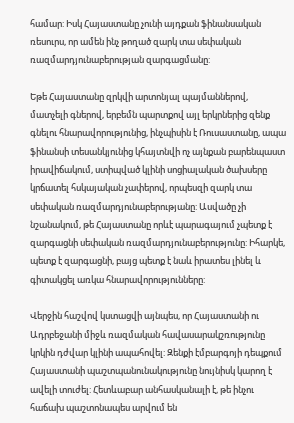համար: Իսկ Հայաստանը չունի այդքան ֆինանսական ռեսուրս, որ ամեն ինչ թողած զարկ տա սեփական ռազմարդյունաբերության զարգացմանը:

Եթե Հայաստանը զրկվի արտոնյալ պայմաններով, մատչելի գներով, երբեմն պարտքով այլ երկրներից զենք գնելու հնարավորությունից, ինչպիսին է Ռուսաստանը, ապա ֆինանսի տեսանկյունից կհայտնվի ոչ այնքան բարենպաստ իրավիճակում, ստիպված կլինի սոցիալական ծախսերը կրճատել հսկայական չափերով, որպեսզի զարկ տա սեփական ռազմարդյունաբերությանը: Ասվածը չի նշանակում, թե Հայաստանը որևէ պարագայում չպետք է զարգացնի սեփական ռազմարդյունաբերությունը: Իհարկե, պետք է զարգացնի, բայց պետք է նաև իրատես լինել և գիտակցել առկա հնարավորությունները:

Վերջին հաշվով կստացվի այնպես, որ Հայաստանի ու Ադրբեջանի միջև ռազմական հավասարակշռությունը կրկին դժվար կլինի ապահովել: Զենքի էմբարգոյի դեպքում Հայաստանի պաշտպանունակությունը նույնիսկ կարող է ավելի տուժել: Հետևաբար անհասկանալի է, թե ինչու հաճախ պաշտոնապես արվում են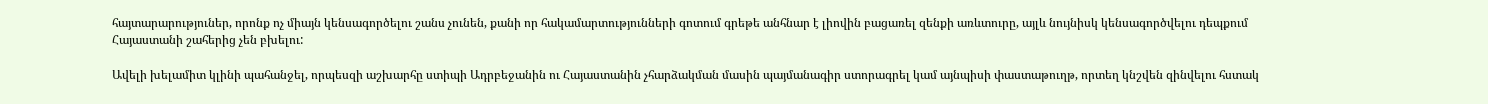հայտարարություներ, որոնք ոչ միայն կենսագործելու շանս չունեն, քանի որ հակամարտությունների գոտում գրեթե անհնար է լիովին բացառել զենքի առևտուրը, այլև նույնիսկ կենսագործվելու դեպքում Հայաստանի շահերից չեն բխելու:

Ավելի խելամիտ կլինի պահանջել, որպեսզի աշխարհը ստիպի Ադրբեջանին ու Հայաստանին չհարձակման մասին պայմանագիր ստորագրել կամ այնպիսի փաստաթուղթ, որտեղ կնշվեն զինվելու հստակ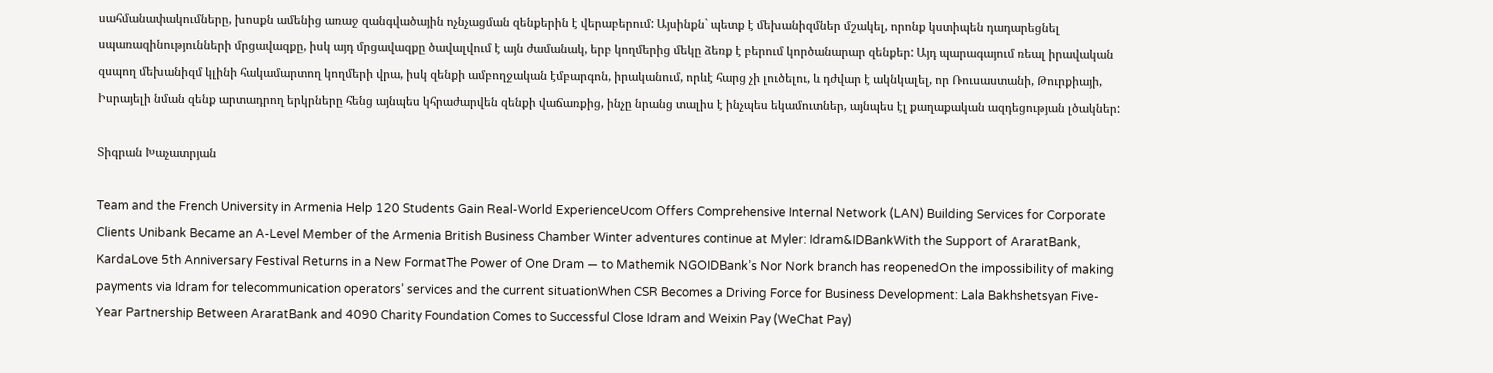սահմանափակումները, խոսքն ամենից առաջ զանգվածային ոչնչացման զենքերին է վերաբերում: Այսինքն` պետք է մեխանիզմներ մշակել, որոնք կստիպեն դադարեցնել սպառազինությունների մրցավազքը, իսկ այդ մրցավազքը ծավալվում է այն ժամանակ, երբ կողմերից մեկը ձեռք է բերում կործանարար զենքեր: Այդ պարագայում ռեալ իրավական զսպող մեխանիզմ կլինի հակամարտող կողմերի վրա, իսկ զենքի ամբողջական էմբարգոն, իրականում, որևէ հարց չի լուծելու, և դժվար է ակնկալել, որ Ռուսաստանի, Թուրքիայի, Իսրայելի նման զենք արտադրող երկրները հենց այնպես կհրաժարվեն զենքի վաճառքից, ինչը նրանց տալիս է ինչպես եկամուտներ, այնպես էլ քաղաքական ազդեցության լծակներ:

Տիգրան Խաչատրյան

Team and the French University in Armenia Help 120 Students Gain Real-World ExperienceUcom Offers Comprehensive Internal Network (LAN) Building Services for Corporate Clients Unibank Became an A-Level Member of the Armenia British Business Chamber Winter adventures continue at Myler: Idram&IDBankWith the Support of AraratBank, KardaLove 5th Anniversary Festival Returns in a New FormatThe Power of One Dram — to Mathemik NGOIDBank’s Nor Nork branch has reopenedOn the impossibility of making payments via Idram for telecommunication operators’ services and the current situationWhen CSR Becomes a Driving Force for Business Development: Lala Bakhshetsyan Five-Year Partnership Between AraratBank and 4090 Charity Foundation Comes to Successful Close Idram and Weixin Pay (WeChat Pay)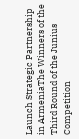Launch Strategic Partnership in ArmeniaThe Winners of the Third Round of the Junius Competition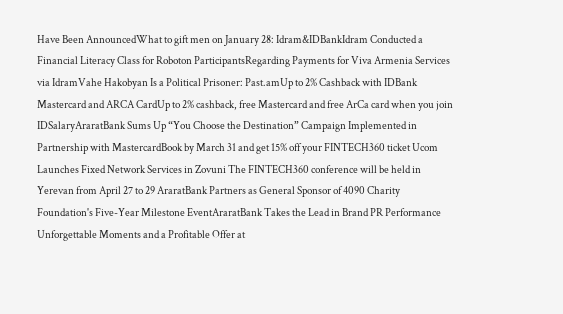Have Been AnnouncedWhat to gift men on January 28: Idram&IDBankIdram Conducted a Financial Literacy Class for Roboton ParticipantsRegarding Payments for Viva Armenia Services via IdramVahe Hakobyan Is a Political Prisoner: Past.amUp to 2% Cashback with IDBank Mastercard and ARCA CardUp to 2% cashback, free Mastercard and free ArCa card when you join IDSalaryAraratBank Sums Up “You Choose the Destination” Campaign Implemented in Partnership with MastercardBook by March 31 and get 15% off your FINTECH360 ticket Ucom Launches Fixed Network Services in Zovuni The FINTECH360 conference will be held in Yerevan from April 27 to 29 AraratBank Partners as General Sponsor of 4090 Charity Foundation's Five-Year Milestone EventAraratBank Takes the Lead in Brand PR Performance Unforgettable Moments and a Profitable Offer at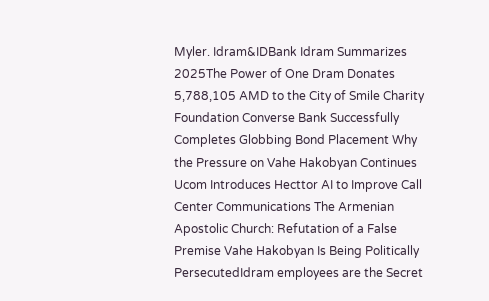Myler. Idram&IDBank Idram Summarizes 2025The Power of One Dram Donates 5,788,105 AMD to the City of Smile Charity Foundation Converse Bank Successfully Completes Globbing Bond Placement Why the Pressure on Vahe Hakobyan Continues Ucom Introduces Hecttor AI to Improve Call Center Communications The Armenian Apostolic Church: Refutation of a False Premise Vahe Hakobyan Is Being Politically PersecutedIdram employees are the Secret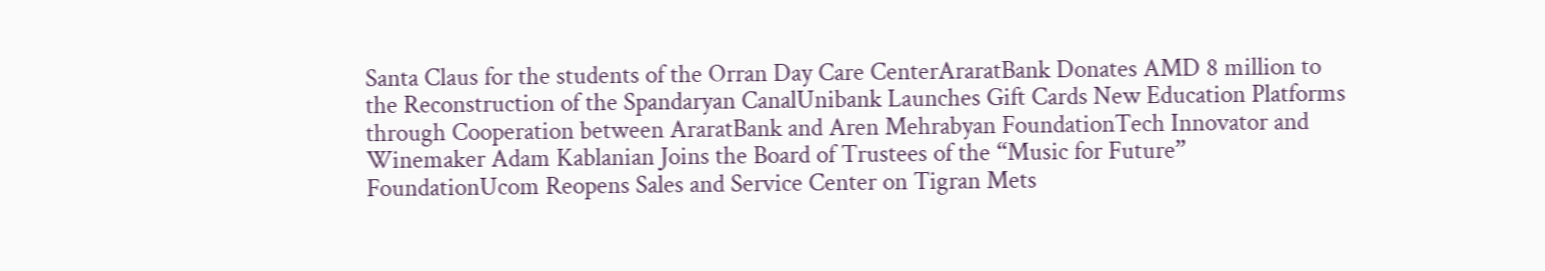Santa Claus for the students of the Orran Day Care CenterAraratBank Donates AMD 8 million to the Reconstruction of the Spandaryan CanalUnibank Launches Gift Cards New Education Platforms through Cooperation between AraratBank and Aren Mehrabyan FoundationTech Innovator and Winemaker Adam Kablanian Joins the Board of Trustees of the “Music for Future” FoundationUcom Reopens Sales and Service Center on Tigran Mets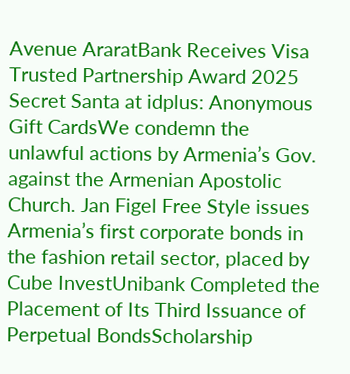Avenue AraratBank Receives Visa Trusted Partnership Award 2025 Secret Santa at idplus: Anonymous Gift CardsWe condemn the unlawful actions by Armenia’s Gov. against the Armenian Apostolic Church. Jan Figel Free Style issues Armenia’s first corporate bonds in the fashion retail sector, placed by Cube InvestUnibank Completed the Placement of Its Third Issuance of Perpetual BondsScholarship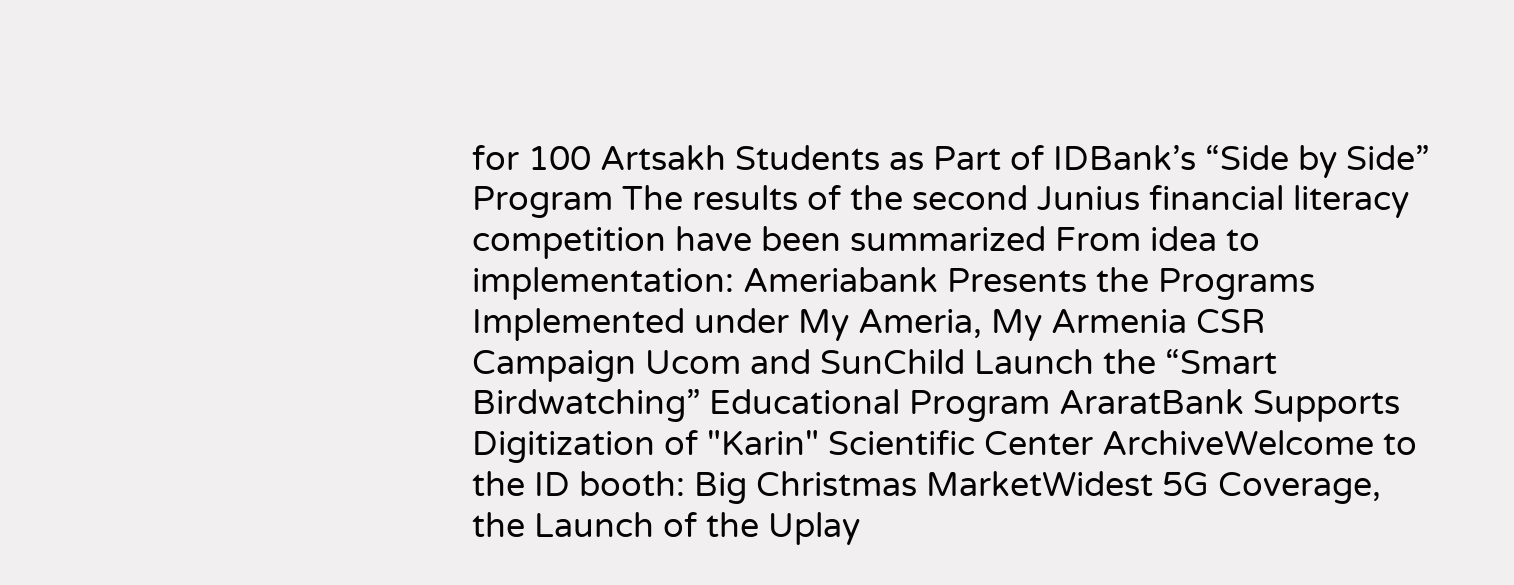for 100 Artsakh Students as Part of IDBank’s “Side by Side” Program The results of the second Junius financial literacy competition have been summarized From idea to implementation: Ameriabank Presents the Programs Implemented under My Ameria, My Armenia CSR Campaign Ucom and SunChild Launch the “Smart Birdwatching” Educational Program AraratBank Supports Digitization of "Karin" Scientific Center ArchiveWelcome to the ID booth: Big Christmas MarketWidest 5G Coverage, the Launch of the Uplay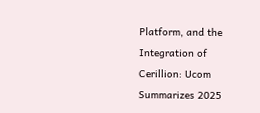Platform, and the Integration of Cerillion: Ucom Summarizes 2025